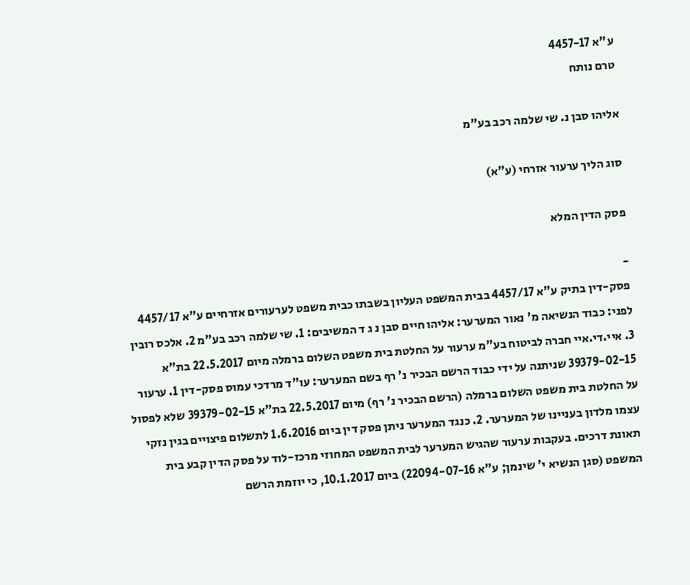ע"א 4457-17
טרם נותח

אליהו סבן נ. שי שלמה רכב בע"מ

סוג הליך ערעור אזרחי (ע"א)

פסק הדין המלא

-
פסק-דין בתיק ע"א 4457/17 בבית המשפט העליון בשבתו כבית משפט לערעורים אזרחיים ע"א 4457/17 לפני: כבוד הנשיאה מ' נאור המערער: אליהו חיים סבן נ ג ד המשיבים: 1. שי שלמה רכב בע"מ 2. אלכס רובין 3. איי.די.איי חברה לביטוח בע"מ ערעור על החלטת בית משפט השלום ברמלה מיום 22.5.2017 בת"א 39379-02-15 שניתנה על ידי כבוד הרשם הבכיר נ' רף בשם המערער: עו"ד מרדכי עמוס פסק-דין 1. ערעור על החלטת בית משפט השלום ברמלה (הרשם הבכיר נ' רף) מיום 22.5.2017 בת"א 39379-02-15 שלא לפסול עצמו מלדון בעניינו של המערער. 2. כנגד המערער ניתן פסק דין ביום 1.6.2016 לתשלום פיצויים בגין נזקי תאונת דרכים. בעקבות ערעור שהגיש המערער לבית המשפט המחוזי מרכז-לוד על פסק הדין קבע בית המשפט (סגן הנשיא י' שינמן; ע"א 22094-07-16) ביום 10.1.2017, כי יוזמת הרשם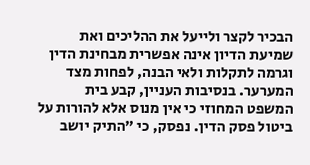הבכיר לקצר ולייעל את ההליכים ואת שמיעת הדיון אינה אפשרית מבחינת הדין וגרמה לתקלות ולאי הבנה, לפחות מצד המערער. בנסיבות העניין, קבע בית המשפט המחוזי כי אין מנוס אלא להורות על ביטול פסק הדין. נפסק, כי "התיק יושב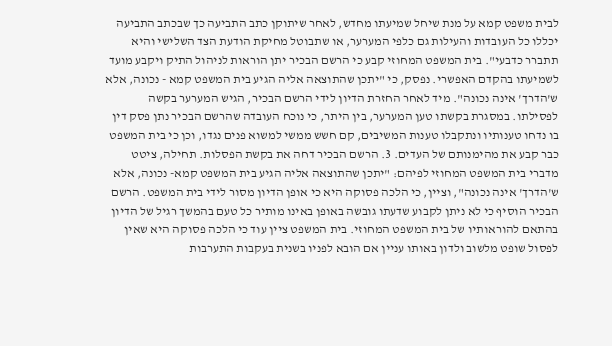לבית משפט קמא על מנת שיחל שמיעתו מחדש, לאחר שיתוקן כתב התביעה כך שבכתב התביעה יכללו כל העובדות והעילות גם כלפי המערער, או שתבוטל מחיקת הודעת הצד השלישי והיא תתברר כדבעי". בית המשפט המחוזי קבע כי הרשם הבכיר יתן הוראות לניהול התיק ויקבע מועד לשמיעתו בהקדם האפשרי. נפסק, כי "יתכן שהתוצאה אליה הגיע בית המשפט קמא - נכונה, אלא ש'הדרך' אינה נכונה". מיד לאחר החזרת הדיון לידי הרשם הבכיר, הגיש המערער בקשה לפסילתו. במסגרת בקשתו טען המערער, בין היתר, כי נוכח העובדה שהרשם הבכיר נתן פסק דין בו נדחו טענותיו ונתקבלו טענות המשיבים, קם חשש ממשי למשוא פנים נגדו, וכן כי בית המשפט כבר קבע את מהימנותם של העדים. 3. הרשם הבכיר דחה את בקשת הפסלות. תחילה, ציטט מדברי בית המשפט המחוזי לפיהם: "יתכן שהתוצאה אליה הגיע בית המשפט קמא- נכונה, אלא ש'הדרך' אינה נכונה", וציין, כי הלכה פסוקה היא כי אופן הדיון מסור לידי בית המשפט. הרשם הבכיר הוסיף כי לא ניתן לקבוע שדעתו גובשה באופן באינו מותיר כל טעם בהמשך רגיל של הדיון בהתאם להוראותיו של בית המשפט המחוזי. בית המשפט ציין עוד כי הלכה פסוקה היא שאין לפסול שופט מלשוב ולדון באותו עניין אם הובא לפניו בשנית בעקבות התערבות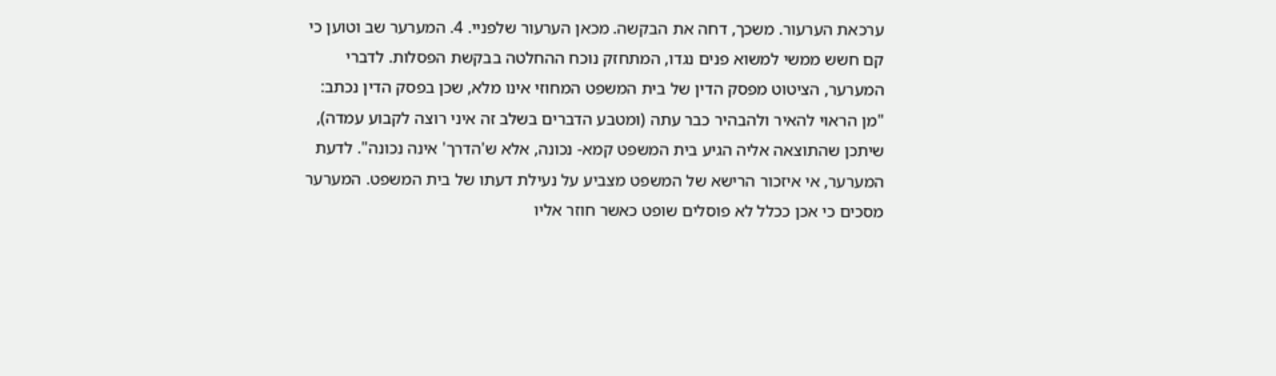ערכאת הערעור. משכך, דחה את הבקשה. מכאן הערעור שלפניי. 4. המערער שב וטוען כי קם חשש ממשי למשוא פנים נגדו, המתחזק נוכח ההחלטה בבקשת הפסלות. לדברי המערער, הציטוט מפסק הדין של בית המשפט המחוזי אינו מלא, שכן בפסק הדין נכתב: "מן הראוי להאיר ולהבהיר כבר עתה (ומטבע הדברים בשלב זה איני רוצה לקבוע עמדה), שיתכן שהתוצאה אליה הגיע בית המשפט קמא- נכונה, אלא ש'הדרך' אינה נכונה". לדעת המערער, אי איזכור הרישא של המשפט מצביע על נעילת דעתו של בית המשפט. המערער מסכים כי אכן ככלל לא פוסלים שופט כאשר חוזר אליו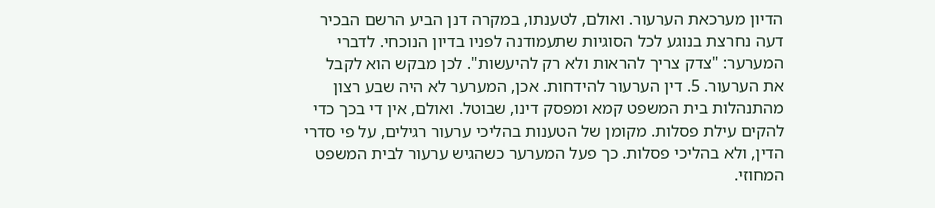הדיון מערכאת הערעור. ואולם, לטענתו, במקרה דנן הביע הרשם הבכיר דעה נחרצת בנוגע לכל הסוגיות שתעמודנה לפניו בדיון הנוכחי. לדברי המערער: "צדק צריך להראות ולא רק להיעשות". לכן מבקש הוא לקבל את הערעור. 5. דין הערעור להידחות. אכן, המערער לא היה שבע רצון מהתנהלות בית המשפט קמא ומפסק דינו, שבוטל. ואולם, אין די בכך כדי להקים עילת פסלות. מקומן של הטענות בהליכי ערעור רגילים, על פי סדרי הדין, ולא בהליכי פסלות. כך פעל המערער כשהגיש ערעור לבית המשפט המחוזי.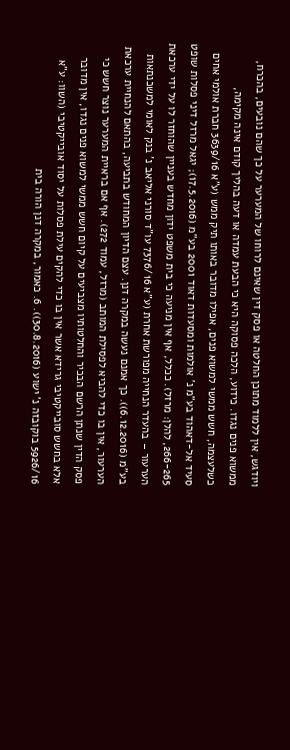ויודגש, אין ללמוד מתוכן החלטה או פסק דין שאינם לרוחו של המערער על כך שהם נובעים, בהכרח, ממשוא פנים נגדו. כידוע, הלכה פסוקה היא כי הבעת עמדה או דעה בהליך קודם אינה מקימה, כשלעצמה, חשש ממשי למשוא פנים, אפילו מדובר באותו תיק ממש (ע"א 3639/16 חברת אולמי אחים סעיד אל-דאהוד בע"מ נ' אולמות ומסעדות דאוד 2001 בע"מ (17.5.2016); יגאל מרזל דיני פסלות שופט 266-265, להלן: מרזל). ככלל, אף אין מניעה כי בית משפט ידון מחדש בעניין שהוחזר לו על ידי ערכאת הערעור – בהעדר הנחייה מפורשת אחרת (ע"א 7376/16 עו"ד סורני אליאב נ' בנק לאומי למשכנתאות בע"מ (6.12.2016)). כך אמנם נעשה במקרה דנן. עצם הדיון המחודש בתביעה, בהתאם להנחיית ערכאת הערעור, אין בו כדי להביא לפסילת המותב (מרזל, עמוד 272). אף אם בראיית המערער נוצר חשש כי פסק הדין שנתן הרשם הבכיר והחלטותיו מצביעים על קיום חשש ממשי למשוא פנים נגדו, אין מדובר אלא בחשש סובייקטיבי גרידא אשר אין בו כדי להקים עילת פסלות על יסוד אובייקטיבי (השוו: ע"א 5926/16 בוקובזה נ' ישוע (30.8.2016)). 6. כאמור, במקרה דנן הורה בית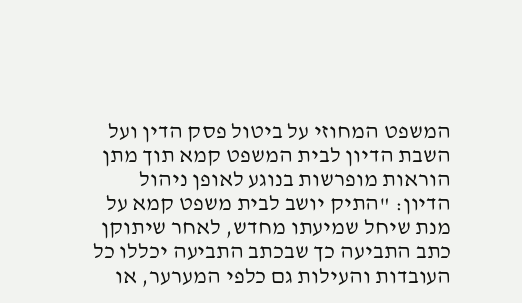המשפט המחוזי על ביטול פסק הדין ועל השבת הדיון לבית המשפט קמא תוך מתן הוראות מופרשות בנוגע לאופן ניהול הדיון: "התיק יושב לבית משפט קמא על מנת שיחל שמיעתו מחדש, לאחר שיתוקן כתב התביעה כך שבכתב התביעה יכללו כל העובדות והעילות גם כלפי המערער, או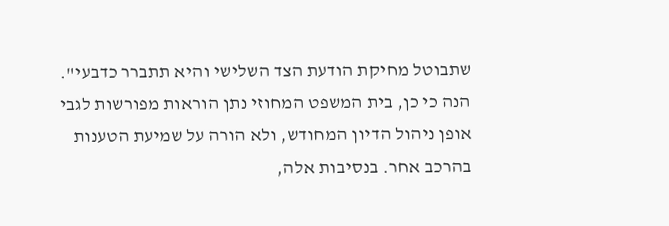שתבוטל מחיקת הודעת הצד השלישי והיא תתברר כדבעי". הנה כי כן, בית המשפט המחוזי נתן הוראות מפורשות לגבי אופן ניהול הדיון המחודש, ולא הורה על שמיעת הטענות בהרכב אחר. בנסיבות אלה,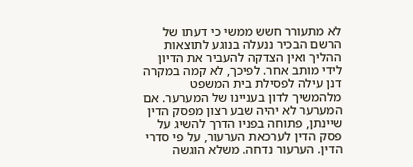לא מתעורר חשש ממשי כי דעתו של הרשם הבכיר ננעלה בנוגע לתוצאות ההליך ואין הצדקה להעביר את הדיון לידי מותב אחר. לפיכך, לא קמה במקרה דנן עילה לפסילת בית המשפט מלהמשיך לדון בעניינו של המערער. אם המערער לא יהיה שבע רצון מפסק הדין שיינתן, פתוחה בפניו הדרך להשיג על פסק הדין לערכאת הערעור, על פי סדרי הדין. הערעור נדחה. משלא הוגשה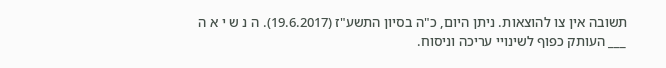תשובה אין צו להוצאות. ניתן היום, כ"ה בסיון התשע"ז (19.6.2017). ה נ ש י א ה ___ העותק כפוף לשינויי עריכה וניסוח.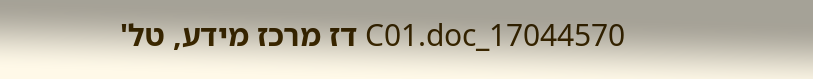17044570_C01.doc דז מרכז מידע, טל'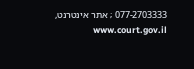077-2703333 ; אתר אינטרנט, www.court.gov.il